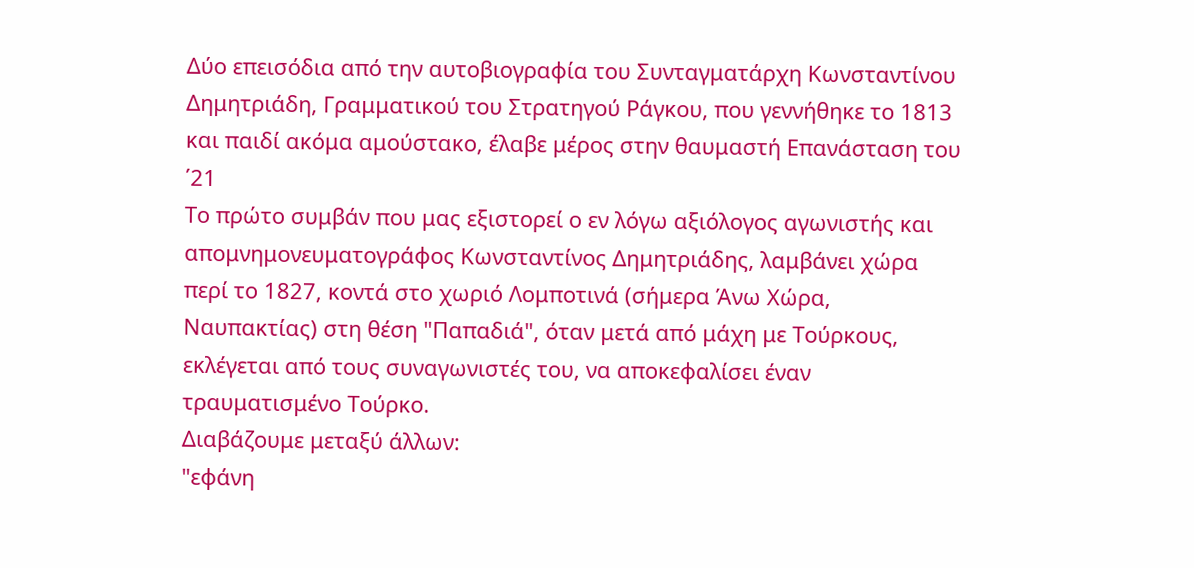Δύο επεισόδια από την αυτοβιογραφία του Συνταγματάρχη Κωνσταντίνου Δημητριάδη, Γραμματικού του Στρατηγού Ράγκου, που γεννήθηκε το 1813 και παιδί ακόμα αμούστακο, έλαβε μέρος στην θαυμαστή Επανάσταση του ΄21
Το πρώτο συμβάν που μας εξιστορεί ο εν λόγω αξιόλογος αγωνιστής και απομνημονευματογράφος Κωνσταντίνος Δημητριάδης, λαμβάνει χώρα περί το 1827, κοντά στο χωριό Λομποτινά (σήμερα Άνω Χώρα, Ναυπακτίας) στη θέση "Παπαδιά", όταν μετά από μάχη με Τούρκους, εκλέγεται από τους συναγωνιστές του, να αποκεφαλίσει έναν τραυματισμένο Τούρκο.
Διαβάζουμε μεταξύ άλλων:
"εφάνη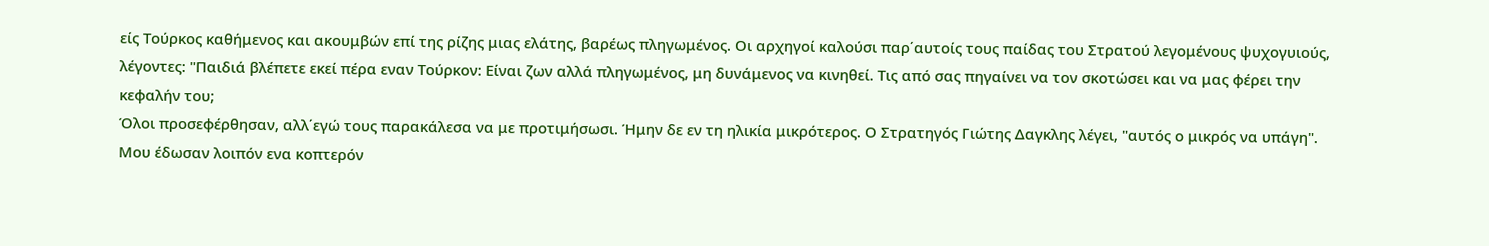είς Τούρκος καθήμενος και ακουμβών επί της ρίζης μιας ελάτης, βαρέως πληγωμένος. Οι αρχηγοί καλούσι παρ΄αυτοίς τους παίδας του Στρατού λεγομένους ψυχογυιούς, λέγοντες: "Παιδιά βλέπετε εκεί πέρα εναν Τούρκον: Είναι ζων αλλά πληγωμένος, μη δυνάμενος να κινηθεί. Τις από σας πηγαίνει να τον σκοτώσει και να μας φέρει την κεφαλήν του;
Όλοι προσεφέρθησαν, αλλ΄εγώ τους παρακάλεσα να με προτιμήσωσι. Ήμην δε εν τη ηλικία μικρότερος. Ο Στρατηγός Γιώτης Δαγκλης λέγει, "αυτός ο μικρός να υπάγη".
Μου έδωσαν λοιπόν ενα κοπτερόν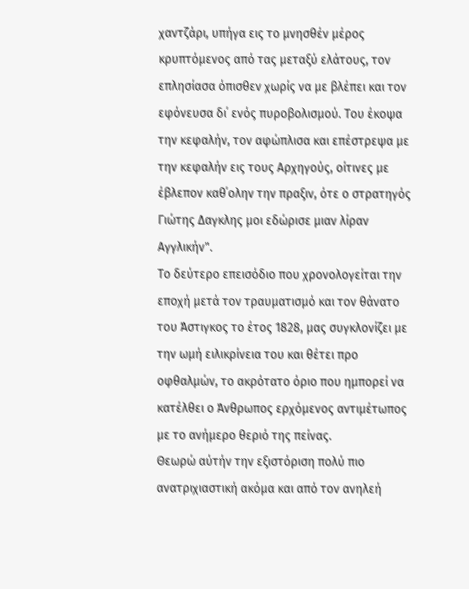χαντζάρι, υπήγα εις το μνησθέν μέρος κρυπτόμενος από τας μεταξύ ελάτους, τον επλησίασα όπισθεν χωρίς να με βλέπει και τον εφόνευσα δι΄ ενός πυροβολισμού. Του έκοψα την κεφαλήν, τον αφώπλισα και επέστρεψα με την κεφαλήν εις τους Αρχηγούς, οίτινες με έβλεπον καθ΄ολην την πραξιν, ότε ο στρατηγός Γιώτης Δαγκλης μοι εδώρισε μιαν λίραν Αγγλικήν".
Το δεύτερο επεισόδιο που χρονολογείται την εποχή μετά τον τραυματισμό και τον θάνατο του Άστιγκος το έτος 1828, μας συγκλονίζει με την ωμή ειλικρίνεια του και θέτει προ οφθαλμών, το ακρότατο όριο που ημπορεί να κατέλθει ο Άνθρωπος ερχόμενος αντιμέτωπος με το ανήμερο θεριό της πείνας.
Θεωρώ αύτήν την εξιστόριση πολύ πιο ανατριχιαστική ακόμα και από τον ανηλεή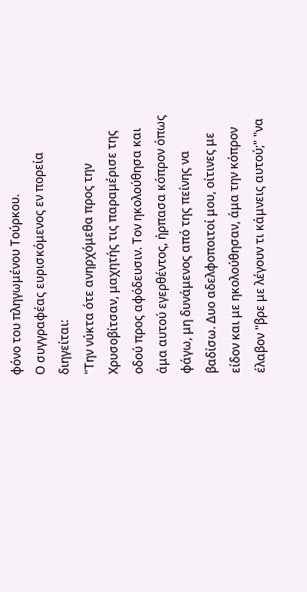φόνο του πληγωμένου Τούρκου.
Ο συγγραφέας ευρισκόμενος εν πορεία διηγείται:
"Την νύκτα ότε ανηρχόμεθα προς την Χρυσοβίτσαν, μαχητής τις παραμέρισε της οδού προς αφόδευσιν. Τον ηκολούθησα και άμα αυτού εγερθέντος, ήρπασα κόπρον όπως φάγω, μη δυνάμενος από της πείνης να βαδίσω. Δυο αδελφοποιτοί μου, οίτινες με είδον και με ηκολούθησαν, άμα την κόπρον έλαβον "βρε με λέγουν τι κάμνεις αυτού;" "να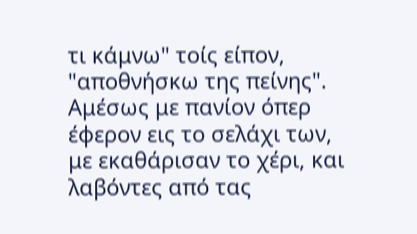τι κάμνω" τοίς είπον, "αποθνήσκω της πείνης".
Αμέσως με πανίον όπερ έφερον εις το σελάχι των, με εκαθάρισαν το χέρι, και λαβόντες από τας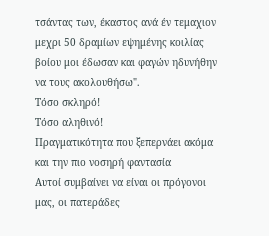τσάντας των, έκαστος ανά έν τεμαχιον μεχρι 50 δραμίων εψημένης κοιλίας βοίου μοι έδωσαν και φαγών ηδυνήθην να τους ακολουθήσω".
Τόσο σκληρό!
Τόσο αληθινό!
Πραγματικότητα που ξεπερνάει ακόμα και την πιο νοσηρή φαντασία
Αυτοί συμβαίνει να είναι οι πρόγονοι μας, οι πατεράδες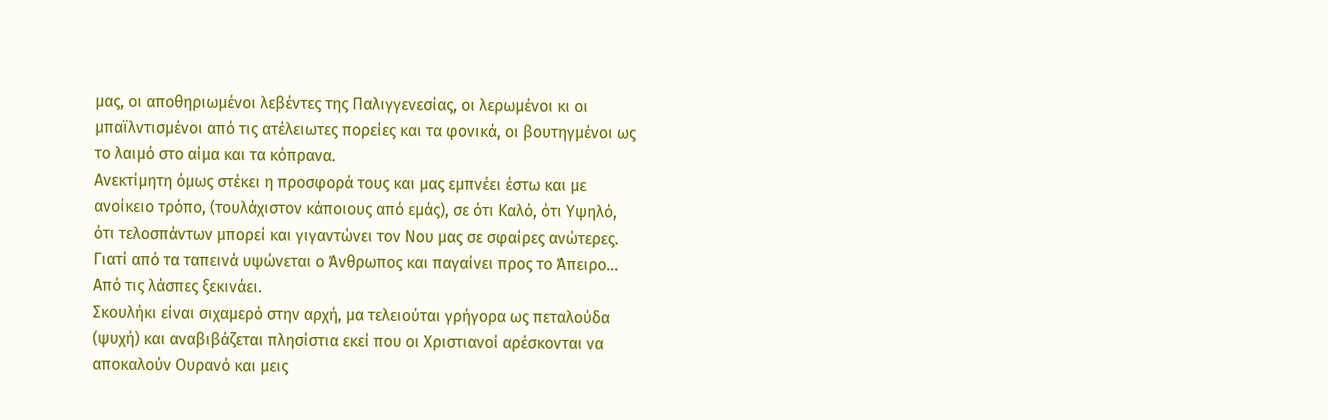μας, οι αποθηριωμένοι λεβέντες της Παλιγγενεσίας, οι λερωμένοι κι οι μπαϊλντισμένοι από τις ατέλειωτες πορείες και τα φονικά, οι βουτηγμένοι ως το λαιμό στο αίμα και τα κόπρανα.
Ανεκτίμητη όμως στέκει η προσφορά τους και μας εμπνέει έστω και με ανοίκειο τρόπο, (τουλάχιστον κάποιους από εμάς), σε ότι Καλό, ότι Υψηλό, ότι τελοσπάντων μπορεί και γιγαντώνει τον Νου μας σε σφαίρες ανώτερες.
Γιατί από τα ταπεινά υψώνεται ο Άνθρωπος και παγαίνει προς το Άπειρο...
Από τις λάσπες ξεκινάει.
Σκουλήκι είναι σιχαμερό στην αρχή, μα τελειούται γρήγορα ως πεταλούδα (ψυχή) και αναβιβάζεται πλησίστια εκεί που οι Χριστιανοί αρέσκονται να αποκαλούν Ουρανό και μεις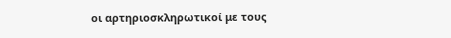οι αρτηριοσκληρωτικοί με τους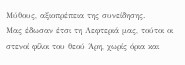Μύθους, αξιοπρέπεια της συνείδησης.
Μας έδωσαν έτσι τη Λεφτεριά μας, τούτοι οι στενοί φίλοι του θεού Άρη, χωρίς όρια και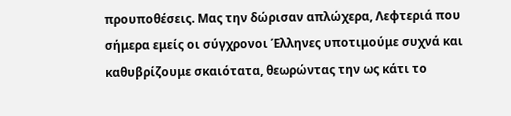προυποθέσεις. Μας την δώρισαν απλώχερα, Λεφτεριά που σήμερα εμείς οι σύγχρονοι Έλληνες υποτιμούμε συχνά και καθυβρίζουμε σκαιότατα, θεωρώντας την ως κάτι το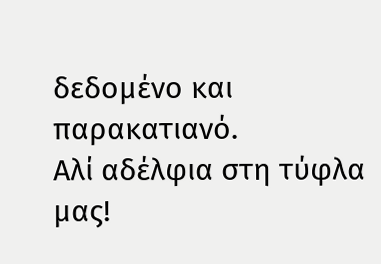δεδομένο και παρακατιανό.
Αλί αδέλφια στη τύφλα μας!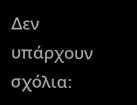Δεν υπάρχουν σχόλια: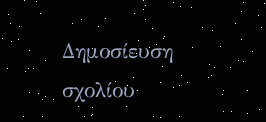Δημοσίευση σχολίου